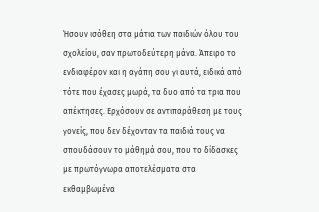Ήσουν ισόθεη στα μάτια των παιδιών όλου του σχολείου, σαν πρωτοδεύτερη μάνα. Άπειρο το ενδιαφέρον και η αγάπη σου γι αυτά, ειδικά από τότε που έχασες μωρά, τα δυο από τα τρια που απέκτησες. Ερχόσουν σε αντιπαράθεση με τους γονείς, που δεν δέχονταν τα παιδιά τους να σπουδάσουν το μάθημά σου, που το δίδασκες με πρωτόγνωρα αποτελέσματα στα εκθαμβωμένα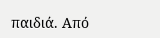παιδιά. Από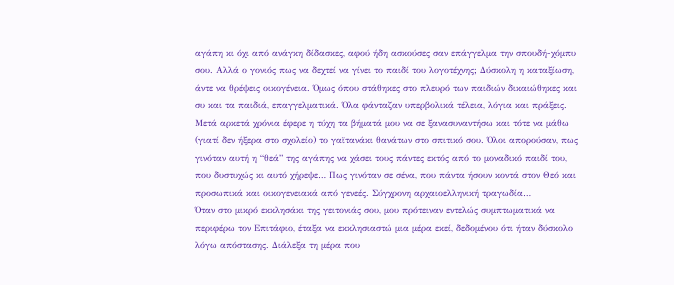αγάπη κι όχι από ανάγκη δίδασκες, αφού ήδη ασκούσες σαν επάγγελμα την σπουδή-χόμπυ σου. Αλλά ο γονιός πως να δεχτεί να γίνει το παιδί του λογοτέχνης; Δύσκολη η καταξίωση, άντε να θρέψεις οικογένεια. Όμως όπου στάθηκες στο πλευρό των παιδιών δικαιώθηκες και συ και τα παιδιά, επαγγελματικά. Όλα φάνταζαν υπερβολικά τέλεια, λόγια και πράξεις.
Μετά αρκετά χρόνια έφερε η τύχη τα βήματά μου να σε ξανασυναντήσω και τότε να μάθω (γιατί δεν ήξερα στο σχολείο) το γαϊτανάκι θανάτων στο σπιτικό σου. Όλοι απορούσαν, πως γινόταν αυτή η “θεά” της αγάπης να χάσει τους πάντες εκτός από το μοναδικό παιδί του, που δυστυχώς κι αυτό χήρεψε… Πως γινόταν σε σένα, που πάντα ήσουν κοντά στον Θεό και προσωπικά και οικογενειακά από γενεές. Σύγχρονη αρχαιοελληνική τραγωδία…
Όταν στο μικρό εκκλησάκι της γειτονιάς σου, μου πρότειναν εντελώς συμπτωματικά να περιφέρω τον Επιτάφιο, έταξα να εκκλησιαστώ μια μέρα εκεί, δεδομένου ότι ήταν δύσκολο λόγω απόστασης. Διάλεξα τη μέρα που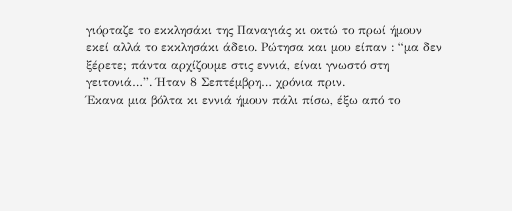γιόρταζε το εκκλησάκι της Παναγιάς κι οκτώ το πρωί ήμουν εκεί αλλά το εκκλησάκι άδειο. Ρώτησα και μου είπαν : “μα δεν ξέρετε; πάντα αρχίζουμε στις εννιά, είναι γνωστό στη γειτονιά…”. Ήταν 8 Σεπτέμβρη… χρόνια πριν.
Έκανα μια βόλτα κι εννιά ήμουν πάλι πίσω, έξω από το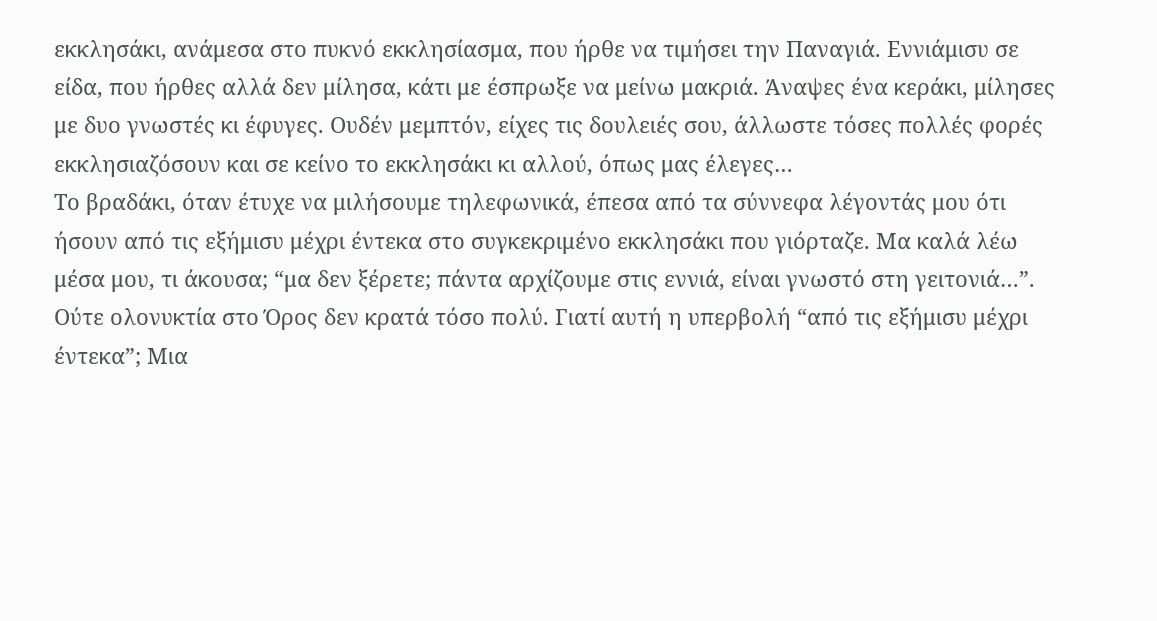εκκλησάκι, ανάμεσα στο πυκνό εκκλησίασμα, που ήρθε να τιμήσει την Παναγιά. Εννιάμισυ σε είδα, που ήρθες αλλά δεν μίλησα, κάτι με έσπρωξε να μείνω μακριά. Άναψες ένα κεράκι, μίλησες με δυο γνωστές κι έφυγες. Ουδέν μεμπτόν, είχες τις δουλειές σου, άλλωστε τόσες πολλές φορές εκκλησιαζόσουν και σε κείνο το εκκλησάκι κι αλλού, όπως μας έλεγες…
Το βραδάκι, όταν έτυχε να μιλήσουμε τηλεφωνικά, έπεσα από τα σύννεφα λέγοντάς μου ότι ήσουν από τις εξήμισυ μέχρι έντεκα στο συγκεκριμένο εκκλησάκι που γιόρταζε. Μα καλά λέω μέσα μου, τι άκουσα; “μα δεν ξέρετε; πάντα αρχίζουμε στις εννιά, είναι γνωστό στη γειτονιά…”. Ούτε ολονυκτία στο Όρος δεν κρατά τόσο πολύ. Γιατί αυτή η υπερβολή “από τις εξήμισυ μέχρι έντεκα”; Μια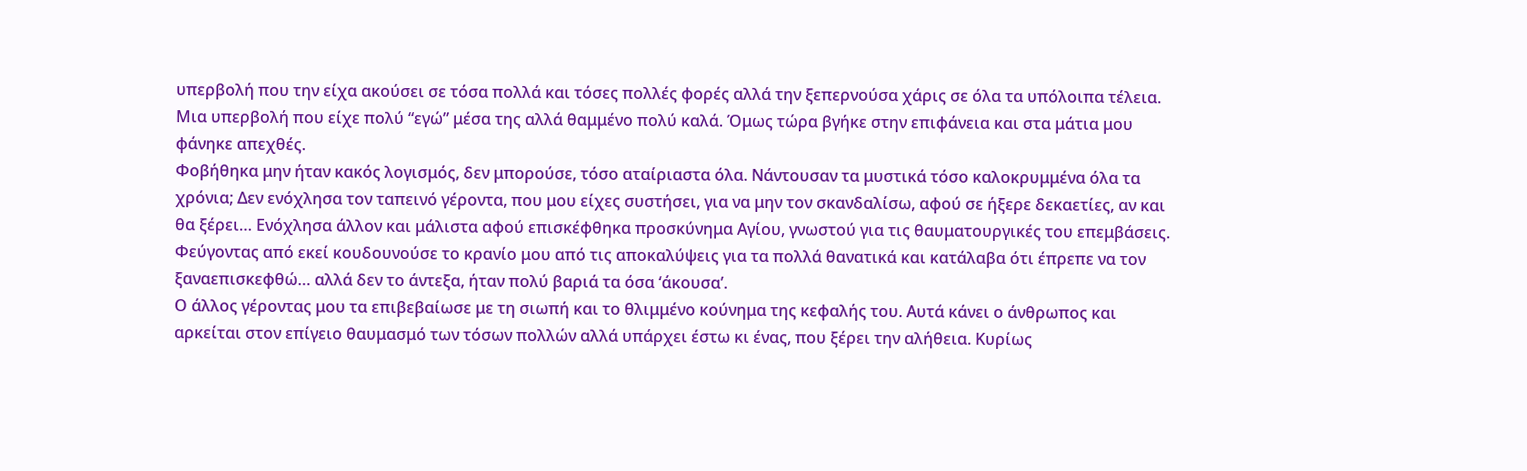υπερβολή που την είχα ακούσει σε τόσα πολλά και τόσες πολλές φορές αλλά την ξεπερνούσα χάρις σε όλα τα υπόλοιπα τέλεια. Μια υπερβολή που είχε πολύ “εγώ” μέσα της αλλά θαμμένο πολύ καλά. Όμως τώρα βγήκε στην επιφάνεια και στα μάτια μου φάνηκε απεχθές.
Φοβήθηκα μην ήταν κακός λογισμός, δεν μπορούσε, τόσο αταίριαστα όλα. Νάντουσαν τα μυστικά τόσο καλοκρυμμένα όλα τα χρόνια; Δεν ενόχλησα τον ταπεινό γέροντα, που μου είχες συστήσει, για να μην τον σκανδαλίσω, αφού σε ήξερε δεκαετίες, αν και θα ξέρει… Ενόχλησα άλλον και μάλιστα αφού επισκέφθηκα προσκύνημα Αγίου, γνωστού για τις θαυματουργικές του επεμβάσεις. Φεύγοντας από εκεί κουδουνούσε το κρανίο μου από τις αποκαλύψεις για τα πολλά θανατικά και κατάλαβα ότι έπρεπε να τον ξαναεπισκεφθώ… αλλά δεν το άντεξα, ήταν πολύ βαριά τα όσα ‘άκουσα’.
Ο άλλος γέροντας μου τα επιβεβαίωσε με τη σιωπή και το θλιμμένο κούνημα της κεφαλής του. Αυτά κάνει ο άνθρωπος και αρκείται στον επίγειο θαυμασμό των τόσων πολλών αλλά υπάρχει έστω κι ένας, που ξέρει την αλήθεια. Κυρίως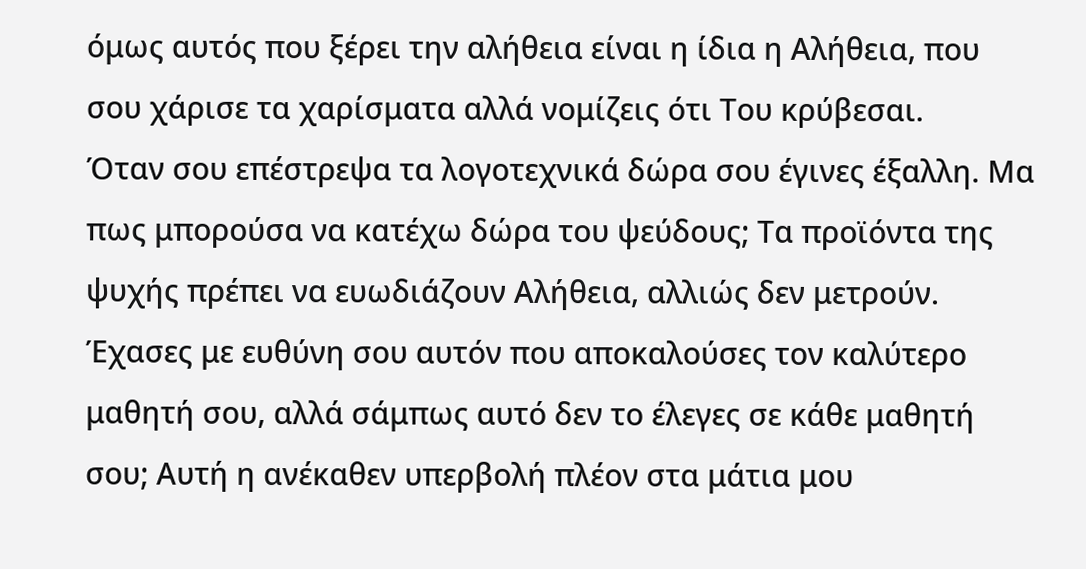όμως αυτός που ξέρει την αλήθεια είναι η ίδια η Αλήθεια, που σου χάρισε τα χαρίσματα αλλά νομίζεις ότι Του κρύβεσαι.
Όταν σου επέστρεψα τα λογοτεχνικά δώρα σου έγινες έξαλλη. Μα πως μπορούσα να κατέχω δώρα του ψεύδους; Τα προϊόντα της ψυχής πρέπει να ευωδιάζουν Αλήθεια, αλλιώς δεν μετρούν.
Έχασες με ευθύνη σου αυτόν που αποκαλούσες τον καλύτερο μαθητή σου, αλλά σάμπως αυτό δεν το έλεγες σε κάθε μαθητή σου; Αυτή η ανέκαθεν υπερβολή πλέον στα μάτια μου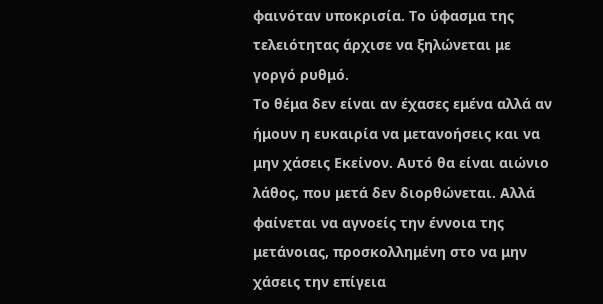φαινόταν υποκρισία. Το ύφασμα της τελειότητας άρχισε να ξηλώνεται με γοργό ρυθμό.
Το θέμα δεν είναι αν έχασες εμένα αλλά αν ήμουν η ευκαιρία να μετανοήσεις και να μην χάσεις Εκείνον. Αυτό θα είναι αιώνιο λάθος, που μετά δεν διορθώνεται. Αλλά φαίνεται να αγνοείς την έννοια της μετάνοιας, προσκολλημένη στο να μην χάσεις την επίγεια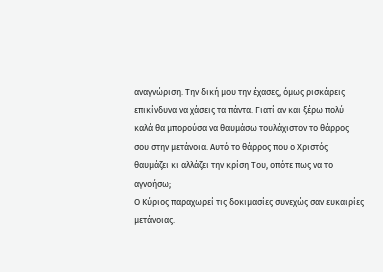αναγνώριση. Την δική μου την έχασες, όμως ρισκάρεις επικίνδυνα να χάσεις τα πάντα. Γιατί αν και ξέρω πολύ καλά θα μπορούσα να θαυμάσω τουλάχιστον το θάρρος σου στην μετάνοια. Αυτό το θάρρος που ο Χριστός θαυμάζει κι αλλάζει την κρίση Του, οπότε πως να το αγνοήσω;
Ο Κύριος παραχωρεί τις δοκιμασίες συνεχώς σαν ευκαιρίες μετάνοιας.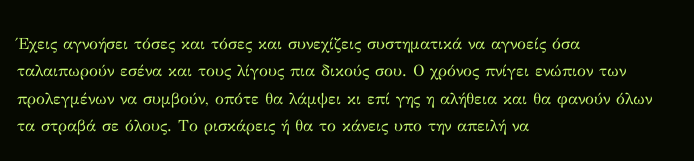Έχεις αγνοήσει τόσες και τόσες και συνεχίζεις συστηματικά να αγνοείς όσα ταλαιπωρούν εσένα και τους λίγους πια δικούς σου. Ο χρόνος πνίγει ενώπιον των προλεγμένων να συμβούν, οπότε θα λάμψει κι επί γης η αλήθεια και θα φανούν όλων τα στραβά σε όλους. Το ρισκάρεις ή θα το κάνεις υπο την απειλή να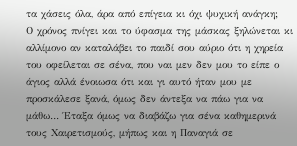τα χάσεις όλα, άρα από επίγεια κι όχι ψυχική ανάγκη;
Ο χρόνος πνίγει και το ύφασμα της μάσκας ξηλώνεται κι αλλίμονο αν καταλάβει το παιδί σου αύριο ότι η χηρεία του οφείλεται σε σένα, που ναι μεν δεν μου το είπε ο άγιος αλλά ένοιωσα ότι και γι αυτό ήταν μου με προσκάλεσε ξανά, όμως δεν άντεξα να πάω για να μάθω… Έταξα όμως να διαβάζω για σένα καθημερινά τους Χαιρετισμούς, μήπως και η Παναγιά σε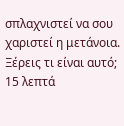σπλαχνιστεί να σου χαριστεί η μετάνοια. Ξέρεις τι είναι αυτό; 15 λεπτά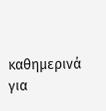καθημερινά για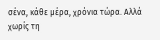σένα, κάθε μέρα, χρόνια τώρα. Αλλά χωρίς τη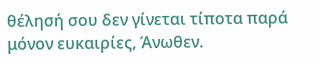θέλησή σου δεν γίνεται τίποτα παρά μόνον ευκαιρίες, Άνωθεν.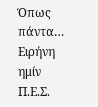Όπως πάντα…
Ειρήνη ημίν
Π.Ε.Σ.